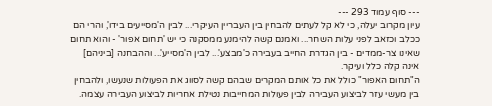--- סוף עמוד 293 ---
עיון מקרוב יעלה, כי לא קל לעתים להבחין בין העבריין העיקרי... לבין ה'מסייעים בידו', והרי הם ככלב וכזאב לפני עלות השחר... ואמנם קשה להימנע ממסקנה כי יש 'תחום אפור' - והוא תחום שאינו צר-ממדים - בין הגדרת החייב בעבירה כ'מבצע'... לבין ה'מסייע'... וההבחנה [ביניהם] אינה קלה כלל ועיקר.
ה"תחום האפור" כולל את כל אותם המקרים שבהם קשה לסווג את הפעולות שנעשו, ולהבחין בין מעשי עזר לביצוע העבירה לבין פעולות המחייבות נטילת אחריות לביצוע העבירה עצמה.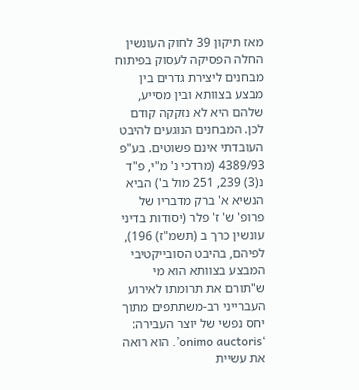מאז תיקון 39 לחוק העונשין החלה הפסיקה לעסוק בפיתוח מבחנים ליצירת גדרים בין מבצע בצוותא ובין מסייע, שלהם היא לא נזקקה קודם לכן. המבחנים הנוגעים להיבט העובדתי אינם פשוטים. בע"פ 4389/93 (מרדכי נ' מ"י, פ"ד נ(3) 239, 251 מול ב') הביא הנשיא א' ברק מדבריו של פרופ' ש' ז' פלר (יסודות בדיני עונשין כרך ב (תשמ"ז) 196), לפיהם, בהיבט הסובייקטיבי המבצע בצוותא הוא מי ש"תורם את תרומתו לאירוע העברייני רב-משתתפים מתוך יחס נפשי של יוצר העבירה: ‘onimo auctoris’. הוא רואה את עשיית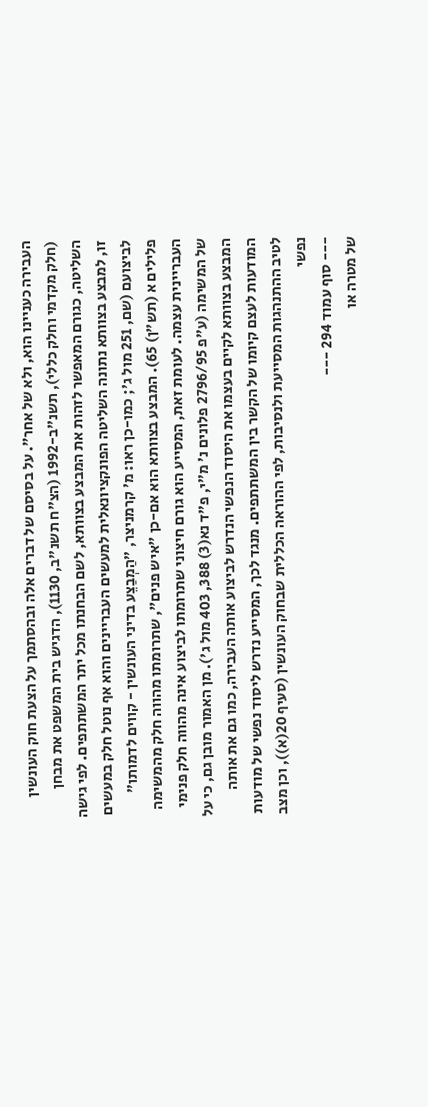העבירה כעניינו הוא, ולא של אחר". על בסיסם של דברים אלה ובהסתמך על הצעת חוק העונשין (חלק מקדמי וחלק כללי), תשנ"ב-1992 (הצ"ח תשנ"ב, 1130), הדגיש בית המשפט את מבחן השליטה, כגורם המאפשר לזהות את המבצע בצוותא, לשם הבחנתו מכל יתר המשתתפים. לפי גישה זו, למבצע בצוותא נתונה השליטה הפונקציונאלית למעשים העבריינים והוא אף נוטל חלק במעשים לביצועם (שם, 251 מול ג'; כמו-כן ראו: מ' קרמניצר, "הַמְבַצֵע בדיני העונשין - קווים לדמותו" פלילים א (תש"ן) 65). המבצע בצוותא הוא אם-כן "איש פנים", שתרומתו מהווה חלק מהמשימה העבריינית עצמה. לעומת זאת, המסייע הוא גורם חיצוני שתרומתו לביצוע אינה מהווה חלק פנימי של המשימה (ע"פ 2796/95 פלונים נ' מ"י, פ"ד נא(3) 388, 403 מול ג'). מן האמור מובן גם, כי על המבצע בצוותא לקיים בעצמו את היסוד הנפשי הנדרש לביצוע אותה העבירה, כמו גם את אותה המודעות לעצם קיומו של הקשר בין המשתתפים. מנגד לכך, המסייע נדרש ליסוד נפשי של מודעות לטיב ההתנהגות המסייעת ולנסיבות, לפי ההוראה הכללית שבחוק העונשין (סעיף 20(א)), וכן מצב נפשי
--- סוף עמוד 294 ---
של מטרה או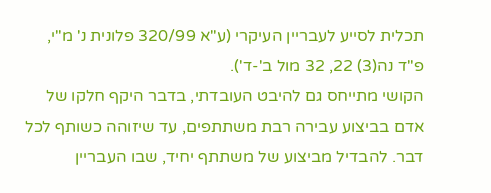תכלית לסייע לעבריין העיקרי (ע"א 320/99 פלונית נ' מ"י, פ"ד נה(3) 22, 32 מול ב'-ד').
הקושי מתייחס גם להיבט העובדתי, בדבר היקף חלקו של אדם בביצוע עבירה רבת משתתפים, עד שיזוהה כשותף לכל דבר. להבדיל מביצוע של משתתף יחיד, שבו העבריין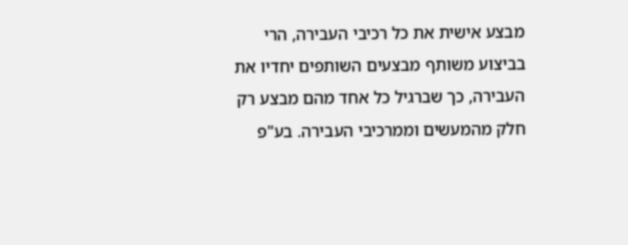מבצע אישית את כל רכיבי העבירה, הרי בביצוע משותף מבצעים השותפים יחדיו את העבירה, כך שברגיל כל אחד מהם מבצע רק חלק מהמעשים וממרכיבי העבירה. בע"פ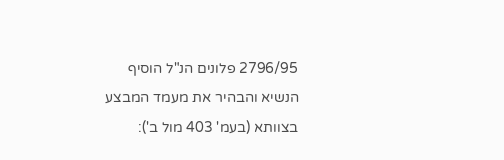2796/95 פלונים הנ"ל הוסיף הנשיא והבהיר את מעמד המבצע בצוותא (בעמ' 403 מול ב'):